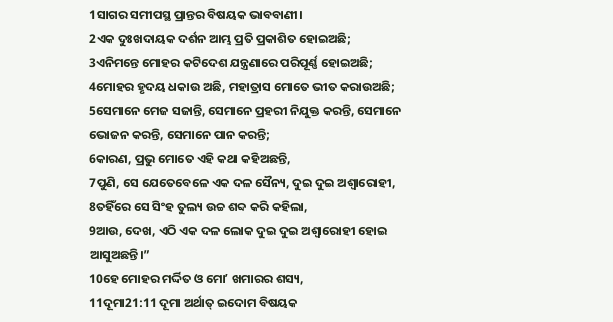1ସାଗର ସମୀପସ୍ଥ ପ୍ରାନ୍ତର ବିଷୟକ ଭାବବାଣୀ।
2ଏକ ଦୁଃଖଦାୟକ ଦର୍ଶନ ଆମ୍ଭ ପ୍ରତି ପ୍ରକାଶିତ ହୋଇଅଛି;
3ଏନିମନ୍ତେ ମୋହର କଟିଦେଶ ଯନ୍ତ୍ରଣାରେ ପରିପୂର୍ଣ୍ଣ ହୋଇଅଛି;
4ମୋହର ହୃଦୟ ଧକାଉ ଅଛି, ମହାତ୍ରାସ ମୋତେ ଭୀତ କରାଉଅଛି;
5ସେମାନେ ମେଜ ସଜାନ୍ତି, ସେମାନେ ପ୍ରହରୀ ନିଯୁକ୍ତ କରନ୍ତି, ସେମାନେ ଭୋଜନ କରନ୍ତି, ସେମାନେ ପାନ କରନ୍ତି;
6କାରଣ, ପ୍ରଭୁ ମୋତେ ଏହି କଥା କହିଅଛନ୍ତି,
7ପୁଣି, ସେ ଯେତେବେଳେ ଏକ ଦଳ ସୈନ୍ୟ, ଦୁଇ ଦୁଇ ଅଶ୍ୱାରୋହୀ,
8ତହିଁରେ ସେ ସିଂହ ତୁଲ୍ୟ ଉଚ୍ଚ ଶବ୍ଦ କରି କହିଲା,
9ଆଉ, ଦେଖ, ଏଠି ଏକ ଦଳ ଲୋକ ଦୁଇ ଦୁଇ ଅଶ୍ୱାରୋହୀ ହୋଇ ଆସୁଅଛନ୍ତି।”
10ହେ ମୋହର ମର୍ଦ୍ଦିତ ଓ ମୋʼ ଖମାରର ଶସ୍ୟ,
11ଦୂମା21:11 ଦୂମା ଅର୍ଥାତ୍ ଇଦୋମ ବିଷୟକ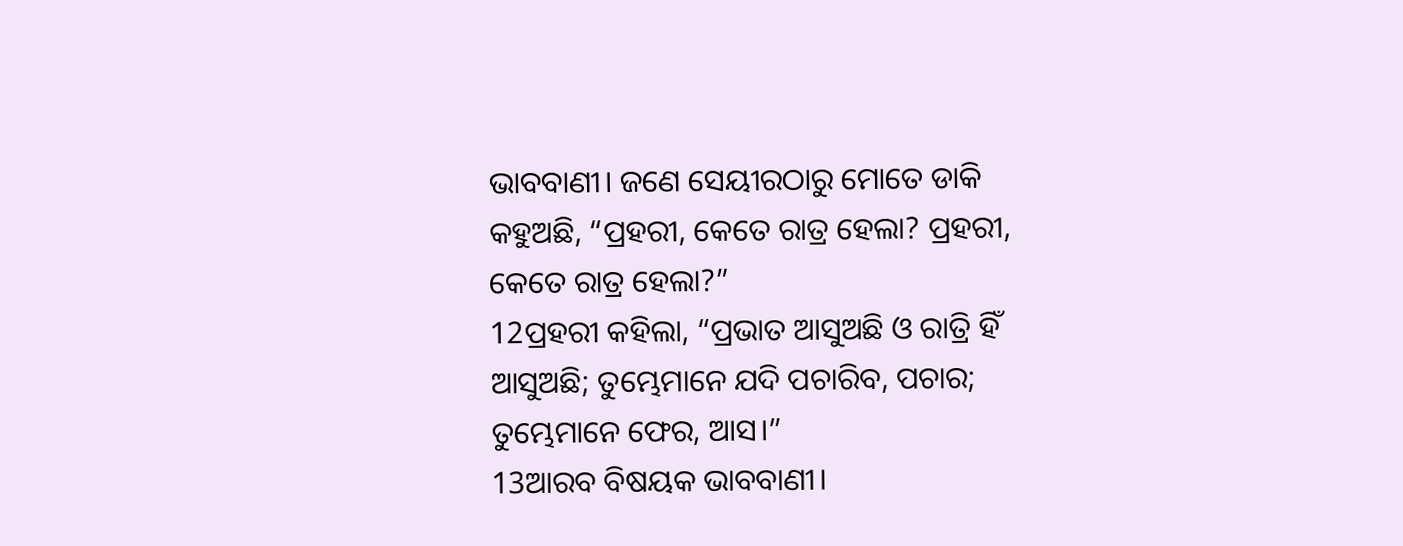ଭାବବାଣୀ। ଜଣେ ସେୟୀରଠାରୁ ମୋତେ ଡାକି କହୁଅଛି, “ପ୍ରହରୀ, କେତେ ରାତ୍ର ହେଲା? ପ୍ରହରୀ, କେତେ ରାତ୍ର ହେଲା?”
12ପ୍ରହରୀ କହିଲା, “ପ୍ରଭାତ ଆସୁଅଛି ଓ ରାତ୍ରି ହିଁ ଆସୁଅଛି; ତୁମ୍ଭେମାନେ ଯଦି ପଚାରିବ, ପଚାର; ତୁମ୍ଭେମାନେ ଫେର, ଆସ।”
13ଆରବ ବିଷୟକ ଭାବବାଣୀ।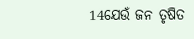14ଯେଉଁ ଜନ ତୃଷିତ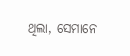ଥିଲା, ସେମାନେ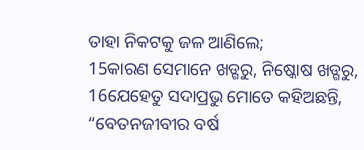ତାହା ନିକଟକୁ ଜଳ ଆଣିଲେ;
15କାରଣ ସେମାନେ ଖଡ୍ଗରୁ, ନିଷ୍କୋଷ ଖଡ୍ଗରୁ,
16ଯେହେତୁ ସଦାପ୍ରଭୁ ମୋତେ କହିଅଛନ୍ତି, “ବେତନଜୀବୀର ବର୍ଷ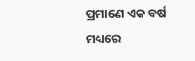ପ୍ରମାଣେ ଏକ ବର୍ଷ ମଧ୍ୟରେ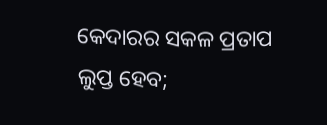କେଦାରର ସକଳ ପ୍ରତାପ ଲୁପ୍ତ ହେବ;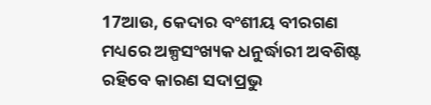17ଆଉ, କେଦାର ବଂଶୀୟ ବୀରଗଣ ମଧ୍ୟରେ ଅଳ୍ପସଂଖ୍ୟକ ଧନୁର୍ଦ୍ଧାରୀ ଅବଶିଷ୍ଟ ରହିବେ କାରଣ ସଦାପ୍ରଭୁ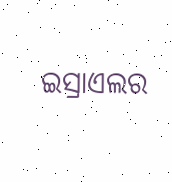ଇସ୍ରାଏଲର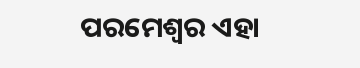ପରମେଶ୍ୱର ଏହା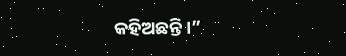କହିଅଛନ୍ତି।”